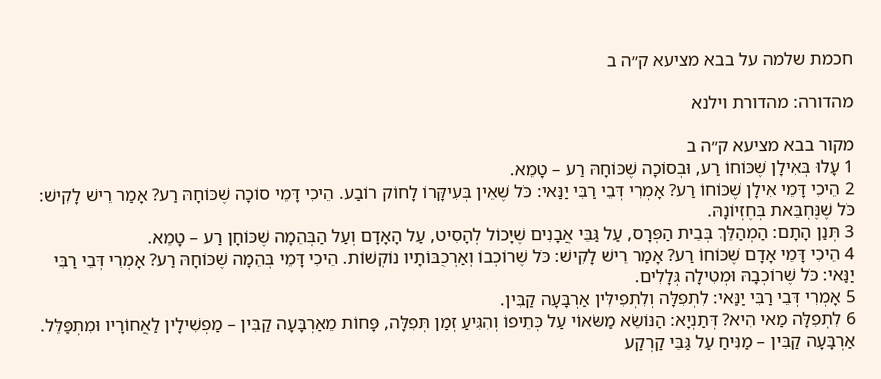חכמת שלמה על בבא מציעא ק״ה ב

מהדורה: מהדורת וילנא

מקור בבא מציעא ק״ה ב
1 עָלוּ בְּאִילָן שֶׁכּוֹחוֹ רַע, וּבְסוֹכָה שֶׁכּוֹחָהּ רַע – טָמֵא.
2 הֵיכִי דָּמֵי אִילָן שֶׁכּוֹחוֹ רַע? אָמְרִי דְּבֵי רַבִּי יַנַּאי: כֹּל שֶׁאֵין בְּעִיקָּרוֹ לָחוֹק רוֹבַע. הֵיכִי דָּמֵי סוֹכָה שֶׁכּוֹחָהּ רַע? אָמַר רֵישׁ לָקִישׁ: כֹּל שֶׁנֶּחְבֵּאת בְּחֶזְיוֹנָהּ.
3 תְּנַן הָתָם: הַמְהַלֵּךְ בְּבֵית הַפְּרָס, עַל גַּבֵּי אֲבָנִים שֶׁיָּכוֹל לְהָסִיט, עַל הָאָדָם וְעַל הַבְּהֵמָה שֶׁכּוֹחָן רַע – טָמֵא.
4 הֵיכִי דָּמֵי אָדָם שֶׁכּוֹחוֹ רַע? אָמַר רֵישׁ לָקִישׁ: כֹּל שֶׁרוֹכְבוֹ וְאַרְכֻבּוֹתָיו נוֹקְשׁוֹת. הֵיכִי דָּמֵי בְּהֵמָה שֶׁכּוֹחָהּ רַע? אָמְרִי דְּבֵי רַבִּי יַנַּאי: כֹּל שֶׁרוֹכְבָהּ וּמְטִילָה גְּלָלִים.
5 אָמְרִי דְּבֵי רַבִּי יַנַּאי: לִתְפִלָּה וְלִתְפִילִּין אַרְבָּעָה קַבִּין.
6 לִתְפִלָּה מַאי הִיא? דְּתַנְיָא: הַנּוֹשֵׂא מַשּׂאוֹי עַל כְּתֵיפוֹ וְהִגִּיעַ זְמַן תְּפִלָּה, פָּחוֹת מֵאַרְבָּעָה קַבִּין – מַפְשִׁילָין לַאֲחוֹרָיו וּמִתְפַּלֵּל. אַרְבָּעָה קַבִּין – מַנִּיחַ עַל גַּבֵּי קַרְקַע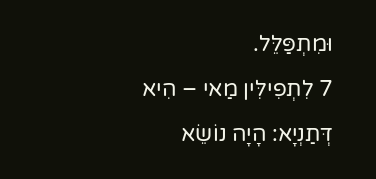וּמִתְפַּלֵּל.
7 לִתְפִילִּין מַאי – הִיא דְּתַנְיָא: הָיָה נוֹשֵׂא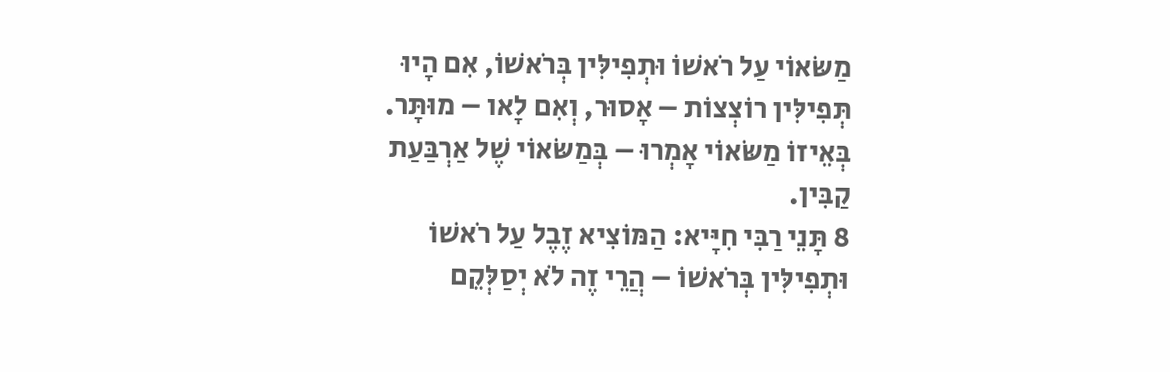מַשּׂאוֹי עַל רֹאשׁוֹ וּתְפִילִּין בְּרֹאשׁוֹ, אִם הָיוּ תְּפִילִּין רוֹצְצוֹת – אָסוּר, וְאִם לָאו – מוּתָּר. בְּאֵיזוֹ מַשּׂאוֹי אָמְרוּ – בְּמַשּׂאוֹי שֶׁל אַרְבַּעַת קַבִּין.
8 תָּנֵי רַבִּי חִיָּיא: הַמּוֹצִיא זֶבֶל עַל רֹאשׁוֹ וּתְפִילִּין בְּרֹאשׁוֹ – הֲרֵי זֶה לֹא יְסַלְּקֵם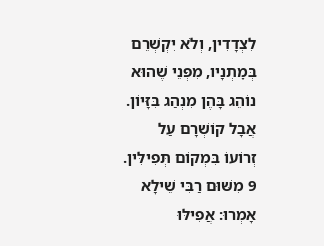לִצְדָדִין, וְלֹא יִקְשְׁרֵם בְּמׇתְנָיו, מִפְּנֵי שֶׁהוּא נוֹהֵג בָּהֶן מִנְהַג בִּזָּיוֹן. אֲבָל קוֹשְׁרָם עַל זְרוֹעוֹ בִּמְקוֹם תְּפִילִּין.
9 מִשּׁוּם רַבִּי שֵׁילָא אָמְרוּ: אֲפִילּוּ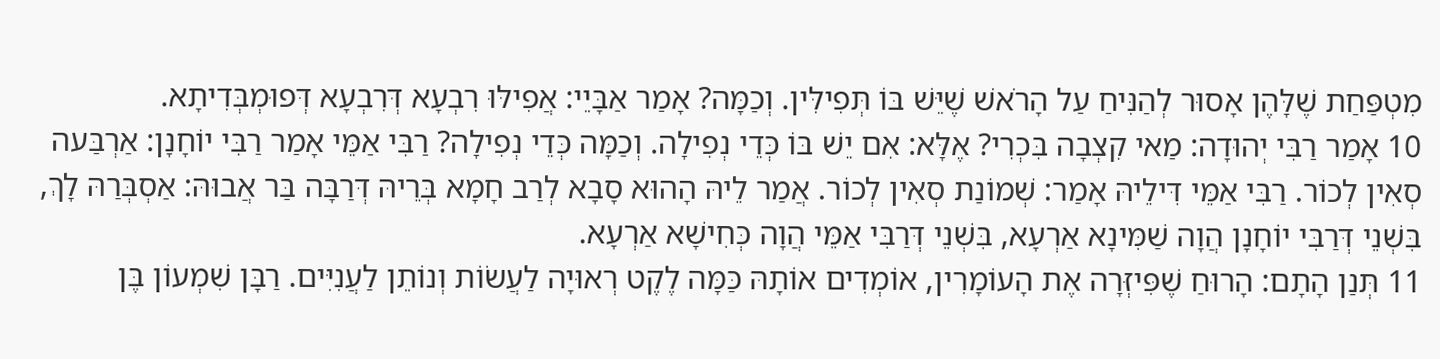מִטְפַּחַת שֶׁלָּהֶן אָסוּר לְהַנִּיחַ עַל הָרֹאשׁ שֶׁיֵּשׁ בּוֹ תְּפִילִּין. וְכַמָּה? אָמַר אַבָּיֵי: אֲפִילּוּ רִבְעָא דְּרִבְעָא דְּפוּמְבְּדִיתָא.
10 אָמַר רַבִּי יְהוּדָה: מַאי קִצְבָה בִּכְרִי? אֶלָּא: אִם יֵשׁ בּוֹ כְּדֵי נְפִילָה. וְכַמָּה כְּדֵי נְפִילָה? רַבִּי אַמֵּי אָמַר רַבִּי יוֹחָנָן: אַרְבַּעה סְאִין לְכוֹר. רַבִּי אַמֵּי דִּילֵיהּ אָמַר: שְׁמוֹנַת סְאִין לְכוֹר. אֲמַר לֵיהּ הָהוּא סָבָא לְרַב חָמָא בְּרֵיהּ דְּרַבָּה בַּר אֲבוּהּ: אַסְבְּרַהּ לָךְ, בִּשְׁנֵי דְּרַבִּי יוֹחָנָן הֲוָה שַׁמִּינָא אַרְעָא, בִּשְׁנֵי דְּרַבִּי אַמֵּי הֲוָה כְּחִישָׁא אַרְעָא.
11 תְּנַן הָתָם: הָרוּחַ שֶׁפִּיזְּרָה אֶת הָעוֹמָרִין, אוֹמְדִים אוֹתָהּ כַּמָּה לֶקֶט רְאוּיָה לַעֲשׂוֹת וְנוֹתֵן לַעֲנִיִּים. רַבָּן שִׁמְעוֹן בֶּן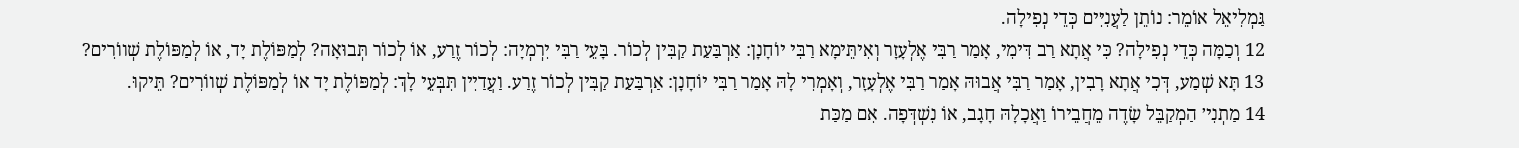גַּמְלִיאֵל אוֹמֵר: נוֹתֵן לַעֲנִיִּים כְּדֵי נְפִילָה.
12 וְכַמָּה כְּדֵי נְפִילָה? כִּי אֲתָא רַב דִּימִי, אָמַר רַבִּי אֶלְעָזָר וְאִיתֵּימָא רַבִּי יוֹחָנָן: אַרְבַּעַת קַבִּין לְכוֹר. בָּעֵי רַבִּי יִרְמְיָה: לְכוֹר זֶרַע, אוֹ לְכוֹר תְּבוּאָה? לְמַפּוֹלֶת יָד, אוֹ לְמַפּוֹלֶת שְׁווֹרִים?
13 תָּא שְׁמַע, דְּכִי אֲתָא רָבִין, אָמַר רַבִּי אֲבוּהּ אָמַר רַבִּי אֶלְעָזָר, וְאָמְרִי לָהּ אָמַר רַבִּי יוֹחָנָן: אַרְבַּעַת קַבִּין לְכוֹר זֶרַע. וַעֲדַיִין תִּבְּעֵי לָךְ: לְמַפּוֹלֶת יָד אוֹ לְמַפּוֹלֶת שְׁווֹרִים? תֵּיקוּ.
14 מַתְנִי׳ הַמְקַבֵּל שָׂדֶה מֵחֲבֵירוֹ וַאֲכָלָהּ חָגָב, אוֹ נִשְׁדְּפָה. אִם מַכַּת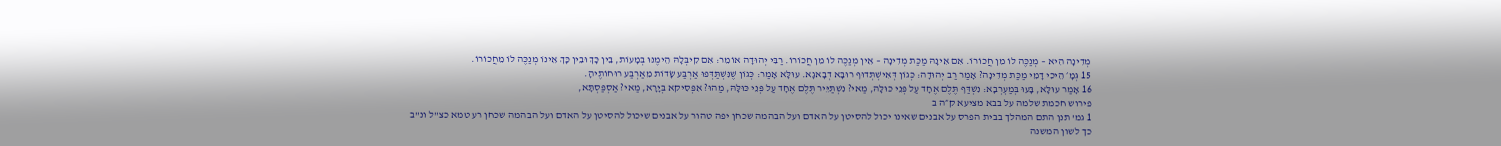מְדִינָה הִיא – מְנַכֶּה לוֹ מִן חֲכוֹרוֹ. אִם אֵינָהּ מַכַּת מְדִינָה – אֵין מְנַכֶּה לוֹ מִן חֲכוֹרוֹ. רַבִּי יְהוּדָה אוֹמֵר: אִם קִיבְּלָהּ הֵימֶנּוּ בְּמָעוֹת, בֵּין כָּךְ וּבֵין כָּךְ אֵינוֹ מְנַכֶּה לוֹ מֵחֲכוֹרוֹ.
15 גְּמָ׳ הֵיכִי דָמֵי מַכַּת מְדִינָה? אָמַר רַב יְהוּדָה: כְּגוֹן דְּאִישְׁתְּדוּף רוּבָּא דְבָאגָא. עוּלָּא אָמַר: כְּגוֹן שֶׁנִּשְׁתַּדְּפוּ אַרְבַּע שָׂדוֹת מֵאַרְבַּע רוּחוֹתֶיהָ.
16 אָמַר עוּלָּא, בָּעוּ בְּמַעְרְבָא: נִשְׁדַּף תֶּלֶם אֶחָד עַל פְּנֵי כּוּלָּהּ, מַאי? נִשְׁתַּיֵּיר תֶּלֶם אֶחָד עַל פְּנֵי כּוּלָּהּ, מַהוּ? אִפְּסִיקא בְּיָרָא, מַאי? אַסְפַּסְתָּא,
פירוש חכמת שלמה על בבא מציעא ק״ה ב
1 גמ' תנן התם המהלך בבית הפרס על אבנים שאינו יכול להסיטן על האדם ועל הבהמה שכחן יפה טהור על אבנים שיכול להסיטן על האדם ועל הבהמה שכחן רע טמא כצ"ל ונ"ב כך לשון המשנה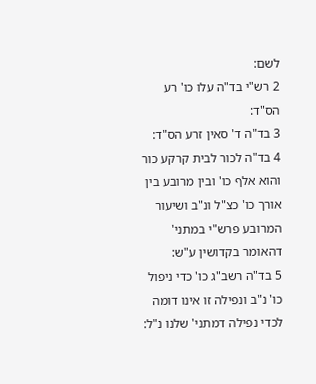לשם:
2 רש"י בד"ה עלו כו' רע הס"ד:
3 בד"ה ד' סאין זרע הס"ד:
4 בד"ה לכור לבית קרקע כור והוא אלף כו' ובין מרובע בין אורך כו' כצ"ל ונ"ב ושיעור המרובע פרש"י במתני' דהאומר בקדושין ע"ש:
5 בד"ה רשב"ג כו' כדי ניפול כו' נ"ב ונפילה זו אינו דומה לכדי נפילה דמתני' שלנו נ"ל: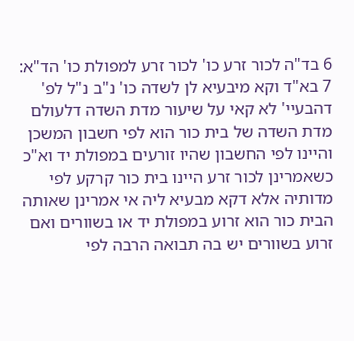6 בד"ה לכור זרע כו' לכור זרע למפולת כו' הד"א:
7 בא"ד וקא מיבעיא לן לשדה כו' נ"ב נ"ל לפ' דהבעיי' לא קאי על שיעור מדת השדה דלעולם מדת השדה של בית כור הוא לפי חשבון המשכן והיינו לפי החשבון שהיו זורעים במפולת יד וא"כ כשאמרינן לכור זרע היינו בית כור קרקע לפי מדותיה אלא דקא מבעיא ליה אי אמרינן שאותה הבית כור הוא זרוע במפולת יד או בשוורים ואם זרוע בשוורים יש בה תבואה הרבה לפי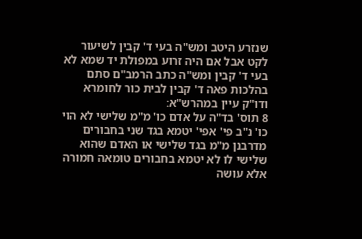שנזרע היטב ומש"ה בעי ד' קבין לשיעור לקט אבל אם היה זרוע במפולת יד שמא לא בעי ד' קבין ומש"ה כתב הרמב"ם סתם בהלכות פאה ד' קבין לבית כור לחומרא ודו"ק עיין במהרש"א:
8 תוס' בד"ה על אדם כו' מ"מ שלישי לא הוי כו' נ"ב פי' אפי' יטמא בגד שני בחבורים מדרבנן מ"מ בגד שלישי או האדם שהוא שלישי לו לא יטמא בחבורים טומאה חמורה אלא עושה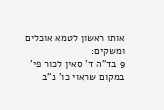אותו ראשון לטמא אוכלים ומשקים:
9 בד"ה ד' סאין לכור פי' במקום שראוי כו' נ"ב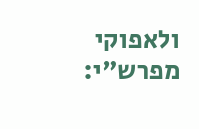ולאפוקי מפרש"י: